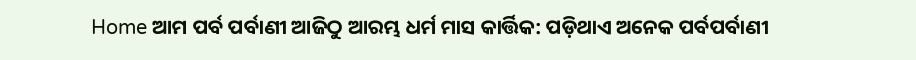Home ଆମ ପର୍ବ ପର୍ବାଣୀ ଆଜିଠୁ ଆରମ୍ଭ ଧର୍ମ ମାସ କାର୍ତ୍ତିକ: ପଡ଼ିଥାଏ ଅନେକ ପର୍ବପର୍ବାଣୀ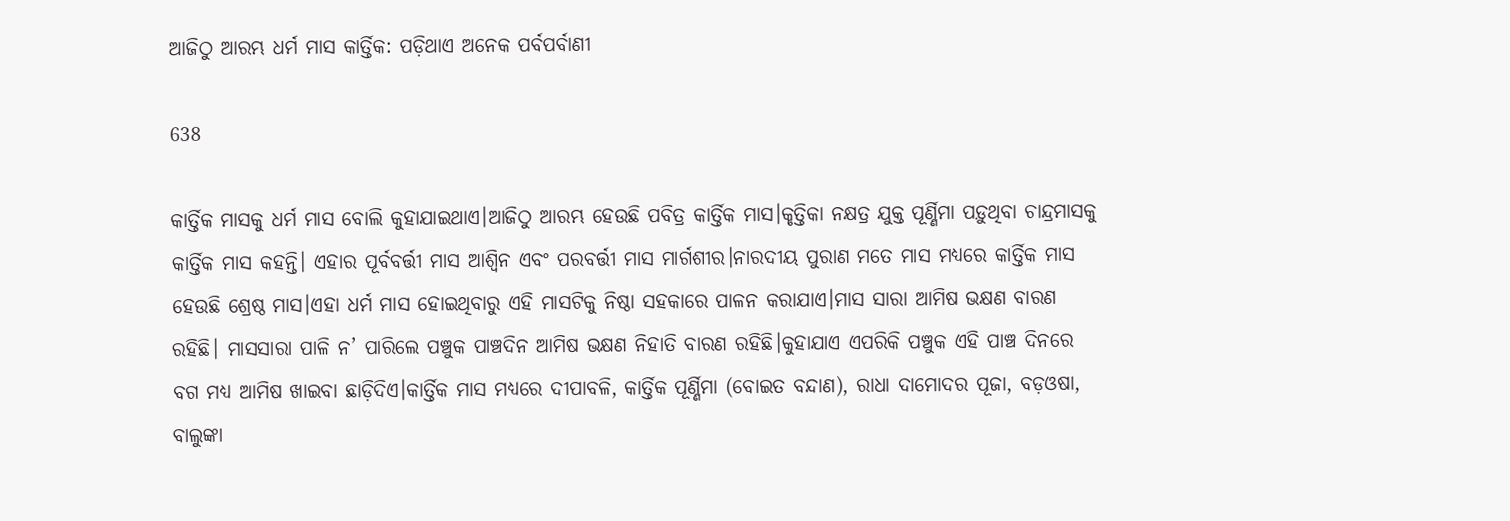ଆଜିଠୁ ଆରମ୍ଭ ଧର୍ମ ମାସ କାର୍ତ୍ତିକ: ପଡ଼ିଥାଏ ଅନେକ ପର୍ବପର୍ବାଣୀ

638

କାର୍ତ୍ତିକ ମାସକୁ ଧର୍ମ ମାସ ବୋଲି କୁହାଯାଇଥାଏ।ଆଜିଠୁ ଆରମ୍ଭ ହେଉଛି ପବିତ୍ର କାର୍ତ୍ତିକ ମାସ।କୃତ୍ତିକା ନକ୍ଷତ୍ର ଯୁକ୍ତ ପୂର୍ଣ୍ଣିମା ପଡ଼ୁଥିବା ଚାନ୍ଦ୍ରମାସକୁ କାର୍ତ୍ତିକ ମାସ କହନ୍ତି। ଏହାର ପୂର୍ବବର୍ତ୍ତୀ ମାସ ଆଶ୍ୱିନ ଏବଂ ପରବର୍ତ୍ତୀ ମାସ ମାର୍ଗଶୀର।ନାରଦୀୟ ପୁରାଣ ମତେ ମାସ ମଧ୍ୟରେ କାର୍ତ୍ତିକ ମାସ ହେଉଛି ଶ୍ରେଷ୍ଠ ମାସ।ଏହା ଧର୍ମ ମାସ ହୋଇଥିବାରୁ ଏହି ମାସଟିକୁ ନିଷ୍ଠା ସହକାରେ ପାଳନ କରାଯାଏ।ମାସ ସାରା ଆମିଷ ଭକ୍ଷଣ ବାରଣ ରହିଛି। ମାସସାରା ପାଳି ନ’ ପାରିଲେ ପଞ୍ଚୁକ ପାଞ୍ଚଦିନ ଆମିଷ ଭକ୍ଷଣ ନିହାତି ବାରଣ ରହିଛି।କୁହାଯାଏ ଏପରିକି ପଞ୍ଚୁକ ଏହି ପାଞ୍ଚ ଦିନରେ ବଗ ମଧ୍ୟ ଆମିଷ ଖାଇବା ଛାଡ଼ିଦିଏ।କାର୍ତ୍ତିକ ମାସ ମଧ୍ୟରେ ଦୀପାବଳି, କାର୍ତ୍ତିକ ପୂର୍ଣ୍ଣିମା (ବୋଇତ ବନ୍ଦାଣ), ରାଧା ଦାମୋଦର ପୂଜା, ବଡ଼ଓଷା, ବାଲୁଙ୍କା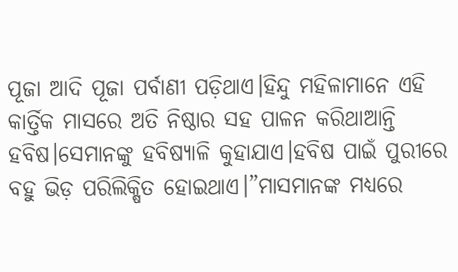ପୂଜା ଆଦି ପୂଜା ପର୍ବାଣୀ ପଡ଼ିଥାଏ।ହିନ୍ଦୁ ମହିଳାମାନେ ଏହି କାର୍ତ୍ତିକ ମାସରେ ଅତି ନିଷ୍ଠାର ସହ ପାଳନ କରିଥାଆନ୍ତି ହବିଷ।ସେମାନଙ୍କୁ ହବିଷ୍ୟାଳି କୁହାଯାଏ।ହବିଷ ପାଇଁ ପୁରୀରେ ବହୁ ଭିଡ଼ ପରିଲିକ୍ଷିତ ହୋଇଥାଏ।”ମାସମାନଙ୍କ ମଧ୍ୟରେ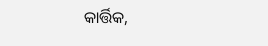କାର୍ତ୍ତିକ,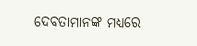ଦେବତାମାନଙ୍କ ମଧ୍ୟରେ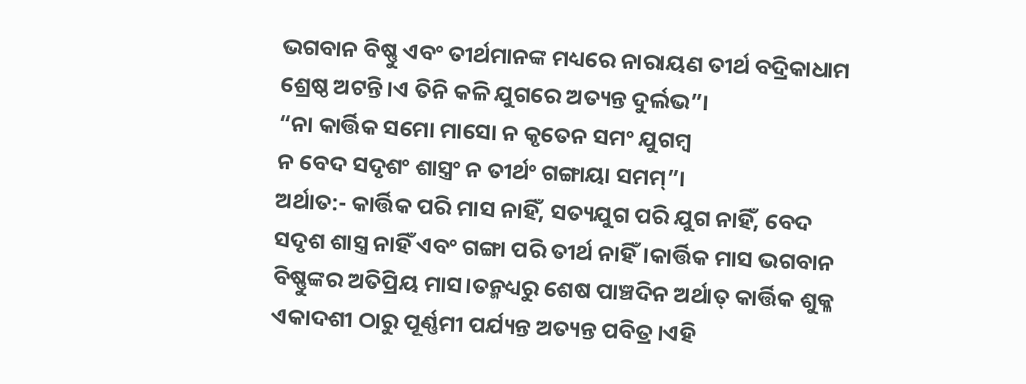ଭଗବାନ ବିଷ୍ଣୁ ଏବଂ ତୀର୍ଥମାନଙ୍କ ମଧ୍ୟରେ ନାରାୟଣ ତୀର୍ଥ ବଦ୍ରିକାଧାମ ଶ୍ରେଷ୍ଠ ଅଟନ୍ତି।ଏ ତିନି କଳି ଯୁଗରେ ଅତ୍ୟନ୍ତ ଦୁର୍ଲଭ”।
“ନା କାର୍ତ୍ତିକ ସମୋ ମାସୋ ନ କୃତେନ ସମଂ ଯୁଗମ୍ବ
ନ ବେଦ ସଦୃଶଂ ଶାସ୍ତ୍ରଂ ନ ତୀର୍ଥଂ ଗଙ୍ଗାୟା ସମମ୍”।
ଅର୍ଥାତ:- କାର୍ତ୍ତିକ ପରି ମାସ ନାହିଁ, ସତ୍ୟଯୁଗ ପରି ଯୁଗ ନାହିଁ, ବେଦ ସଦୃଶ ଶାସ୍ତ୍ର ନାହିଁ ଏବଂ ଗଙ୍ଗା ପରି ତୀର୍ଥ ନାହିଁ।କାର୍ତ୍ତିକ ମାସ ଭଗବାନ ବିଷ୍ଣୁଙ୍କର ଅତିପ୍ରିୟ ମାସ।ତନ୍ମଧ୍ୟରୁ ଶେଷ ପାଞ୍ଚଦିନ ଅର୍ଥାତ୍ କାର୍ତ୍ତିକ ଶୁକ୍ଳ ଏକାଦଶୀ ଠାରୁ ପୂର୍ଣ୍ଣମୀ ପର୍ଯ୍ୟନ୍ତ ଅତ୍ୟନ୍ତ ପବିତ୍ର।ଏହି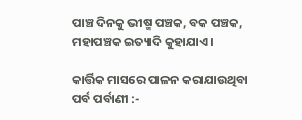ପାଞ୍ଚ ଦିନକୁ ଭୀଷ୍ମ ପଞ୍ଚକ, ବକ ପଞ୍ଚକ, ମହାପଞ୍ଚକ ଇତ୍ୟାଦି କୁହାଯାଏ।

କାର୍ତ୍ତିକ ମାସରେ ପାଳନ କରାଯାଉଥିବା ପର୍ବ ପର୍ବାଣୀ :-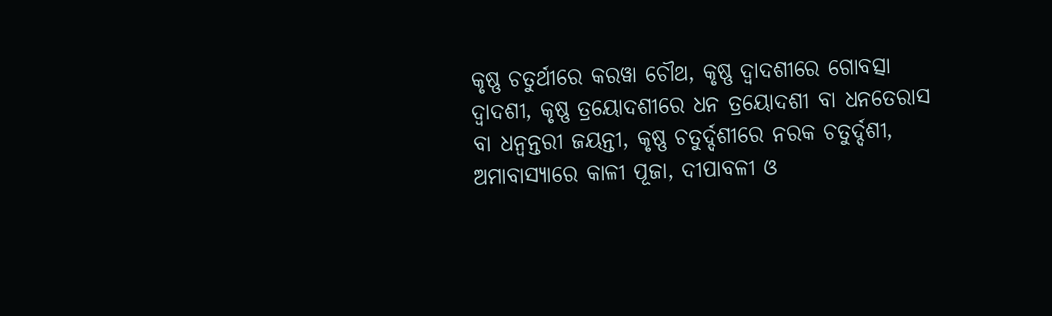କୃଷ୍ଣ ଚତୁର୍ଥୀରେ କରୱା ଚୌଥ, କୃଷ୍ଣ ଦ୍ୱାଦଶୀରେ ଗୋବତ୍ସା ଦ୍ୱାଦଶୀ, କୃଷ୍ଣ ତ୍ରୟୋଦଶୀରେ ଧନ ତ୍ରୟୋଦଶୀ ବା ଧନତେରାସ ବା ଧନ୍ୱନ୍ତରୀ ଜୟନ୍ତୀ, କୃଷ୍ଣ ଚତୁର୍ଦ୍ଦଶୀରେ ନରକ ଚତୁର୍ଦ୍ଦଶୀ, ଅମାବାସ୍ୟାରେ କାଳୀ ପୂଜା, ଦୀପାବଳୀ ଓ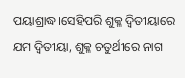ପୟାଶ୍ରାଦ୍ଧ।ସେହିପରି ଶୁକ୍ଳ ଦ୍ୱିତୀୟାରେ ଯମ ଦ୍ୱିତୀୟା, ଶୁକ୍ଳ ଚତୁର୍ଥୀରେ ନାଗ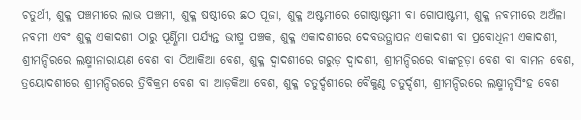ଚତୁର୍ଥୀ, ଶୁକ୍ଳ ପଞ୍ଚମୀରେ ଲାଭ ପଞ୍ଚମୀ, ଶୁକ୍ଳ ଷଷ୍ଠୀରେ ଛଠ ପୂଜା, ଶୁକ୍ଳ ଅଷ୍ଟମୀରେ ଗୋଷ୍ଠାଷ୍ଟମୀ ବା ଗୋପାଷ୍ଟମୀ, ଶୁକ୍ଳ ନବମୀରେ ଅଅଁଳା ନବମୀ ଏବଂ ଶୁକ୍ଳ ଏକାଦଶୀ ଠାରୁ ପୂର୍ଣ୍ଣିମା ପର୍ଯ୍ୟନ୍ତ ଭୀଷ୍ମ ପଞ୍ଚକ, ଶୁକ୍ଳ ଏକାଦଶୀରେ ଦେବଉତ୍ଥାପନ ଏକାଦଶୀ ବା ପ୍ରବୋଧିନୀ ଏକାଦଶୀ, ଶ୍ରୀମନ୍ଦିରରେ ଲକ୍ଷ୍ମୀନାରାୟଣ ବେଶ ବା ଠିଆକିଆ ବେଶ, ଶୁକ୍ଳ ଦ୍ୱାଦଶୀରେ ଗରୁଡ଼ ଦ୍ୱାଦଶୀ, ଶ୍ରୀମନ୍ଦିରରେ ବାଙ୍କଚୂଡ଼ା ବେଶ ବା ବାମନ ବେଶ, ତ୍ରୟୋଦଶୀରେ ଶ୍ରୀମନ୍ଦିରରେ ତ୍ରିବିକ୍ରମ ବେଶ ବା ଆଡ଼କିଆ ବେଶ, ଶୁକ୍ଳ ଚତୁର୍ଦ୍ଦଶୀରେ ବୈକୁଣ୍ଠ ଚତୁର୍ଦ୍ଦଶୀ, ଶ୍ରୀମନ୍ଦିରରେ ଲକ୍ଷ୍ମୀନୃସିଂହ ବେଶ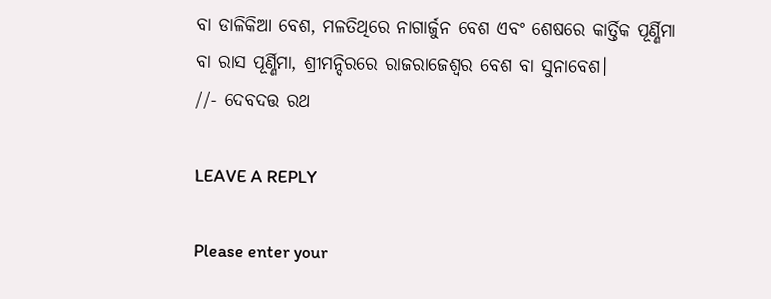ବା ଡାଳିକିଆ ବେଶ, ମଳତିଥିରେ ନାଗାର୍ଜୁନ ବେଶ ଏବଂ ଶେଷରେ କାର୍ତ୍ତିକ ପୂର୍ଣ୍ଣିମା ବା ରାସ ପୂର୍ଣ୍ଣିମା, ଶ୍ରୀମନ୍ଦିରରେ ରାଜରାଜେଶ୍ୱର ବେଶ ବା ସୁନାବେଶ।
//- ଦେବଦତ୍ତ ରଥ

LEAVE A REPLY

Please enter your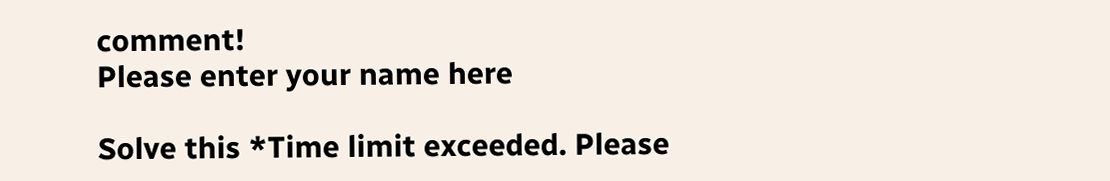comment!
Please enter your name here

Solve this *Time limit exceeded. Please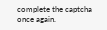complete the captcha once again.